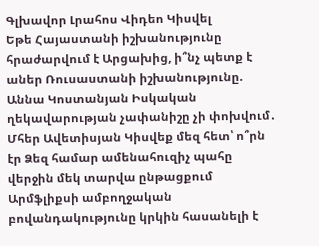Գլխավոր Լրահոս Վիդեո Կիսվել
Եթե Հայաստանի իշխանությունը հրաժարվում է Արցախից, ի՞նչ պետք է աներ Ռուսաստանի իշխանությունը. Աննա Կոստանյան Իսկական ղեկավարության չափանիշը չի փոխվում․ Մհեր Ավետիսյան Կիսվեք մեզ հետ՝ ո՞րն էր Ձեզ համար ամենահուզիչ պահը վերջին մեկ տարվա ընթացքում Արմֆլիքսի ամբողջական բովանդակությունը կրկին հասանելի է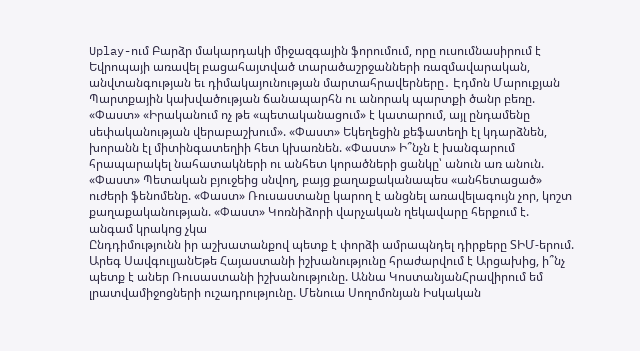Uplay-ում Բարձր մակարդակի միջազգային ֆորումում, որը ուսումնասիրում է Եվրոպայի առավել բացահայտված տարածաշրջանների ռազմավարական, անվտանգության եւ դիմակայունության մարտահրավերները․ Էդմոն Մարուքյան Պարտքային կախվածության ճանապարհն ու անորակ պարտքի ծանր բեռը. «Փաստ» «Իրականում ոչ թե «պետականացում» է կատարում, այլ ընդամենը սեփականության վերաբաշխում». «Փաստ» Եկեղեցին քեֆատեղի էլ կդարձնեն, խորանն էլ միտինգատեղիի հետ կխառնեն. «Փաստ» Ի՞նչն է խանգարում հրապարակել նահատակների ու անհետ կորածների ցանկը՝ անուն առ անուն. «Փաստ» Պետական բյուջեից սնվող, բայց քաղաքականապես «անհետացած» ուժերի ֆենոմենը. «Փաստ» Ռուսաստանը կարող է անցնել առավելագույն չոր, կոշտ քաղաքականության. «Փաստ» Կոռնիձորի վարչական ղեկավարը հերքում է. անգամ կրակոց չկա
Ընդդիմությունն իր աշխատանքով պետք է փորձի ամրապնդել դիրքերը ՏԻՄ-երում. Արեգ ՍավգուլյանԵթե Հայաստանի իշխանությունը հրաժարվում է Արցախից, ի՞նչ պետք է աներ Ռուսաստանի իշխանությունը. Աննա ԿոստանյանՀրավիրում եմ լրատվամիջոցների ուշադրությունը. Մենուա Սողոմոնյան Իսկական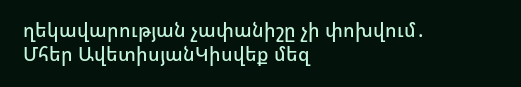ղեկավարության չափանիշը չի փոխվում․ Մհեր ԱվետիսյանԿիսվեք մեզ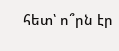հետ՝ ո՞րն էր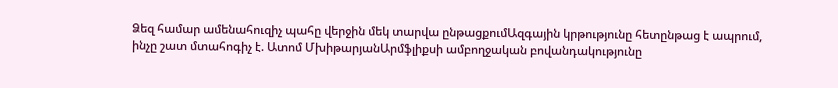Ձեզ համար ամենահուզիչ պահը վերջին մեկ տարվա ընթացքումԱզգային կրթությունը հետընթաց է ապրում, ինչը շատ մտահոգիչ է. Ատոմ ՄխիթարյանԱրմֆլիքսի ամբողջական բովանդակությունը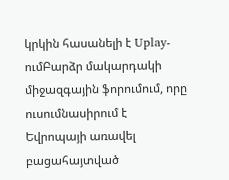կրկին հասանելի է Uplay-ումԲարձր մակարդակի միջազգային ֆորումում, որը ուսումնասիրում է Եվրոպայի առավել բացահայտված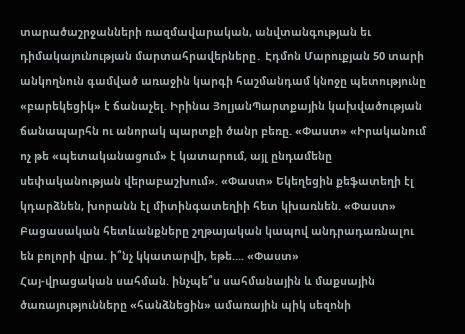տարածաշրջանների ռազմավարական, անվտանգության եւ դիմակայունության մարտահրավերները․ Էդմոն Մարուքյան 50 տարի անկողնուն գամված առաջին կարգի հաշմանդամ կնոջը պետությունը «բարեկեցիկ» է ճանաչել. Իրինա ՅոլյանՊարտքային կախվածության ճանապարհն ու անորակ պարտքի ծանր բեռը. «Փաստ» «Իրականում ոչ թե «պետականացում» է կատարում, այլ ընդամենը սեփականության վերաբաշխում». «Փաստ» Եկեղեցին քեֆատեղի էլ կդարձնեն, խորանն էլ միտինգատեղիի հետ կխառնեն. «Փաստ»
Բացասական հետևանքները շղթայական կապով անդրադառնալու են բոլորի վրա. ի՞նչ կկատարվի, եթե.... «Փաստ»
Հայ-վրացական սահման. ինչպե՞ս սահմանային և մաքսային ծառայությունները «հանձնեցին» ամառային պիկ սեզոնի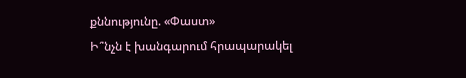քննությունը. «Փաստ»
Ի՞նչն է խանգարում հրապարակել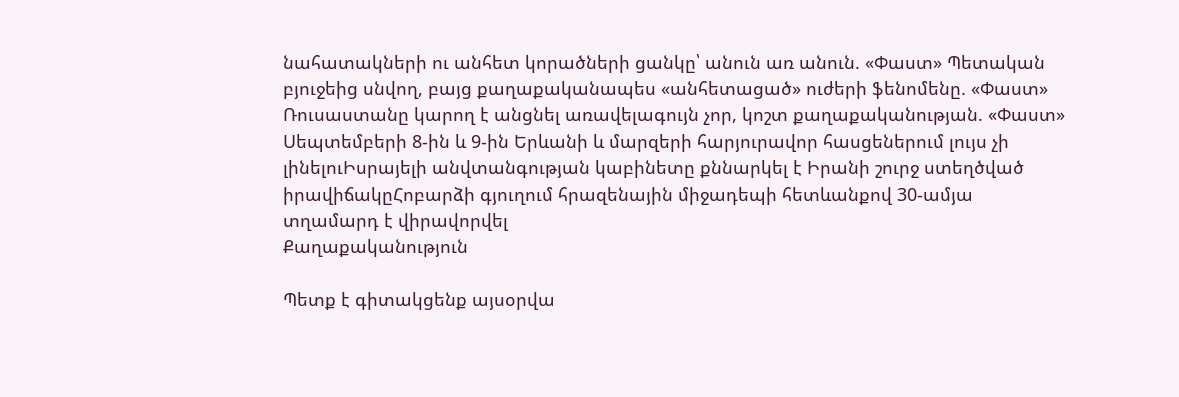նահատակների ու անհետ կորածների ցանկը՝ անուն առ անուն. «Փաստ» Պետական բյուջեից սնվող, բայց քաղաքականապես «անհետացած» ուժերի ֆենոմենը. «Փաստ» Ռուսաստանը կարող է անցնել առավելագույն չոր, կոշտ քաղաքականության. «Փաստ» Սեպտեմբերի 8-ին և 9-ին Երևանի և մարզերի հարյուրավոր հասցեներում լույս չի լինելուԻսրայելի անվտանգության կաբինետը քննարկել է Իրանի շուրջ ստեղծված իրավիճակըՀոբարձի գյուղում հրազենային միջադեպի հետևանքով 30-ամյա տղամարդ է վիրավորվել
Քաղաքականություն

Պետք է գիտակցենք այսօրվա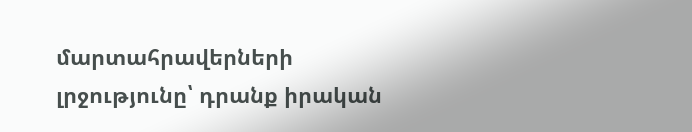մարտահրավերների լրջությունը՝ դրանք իրական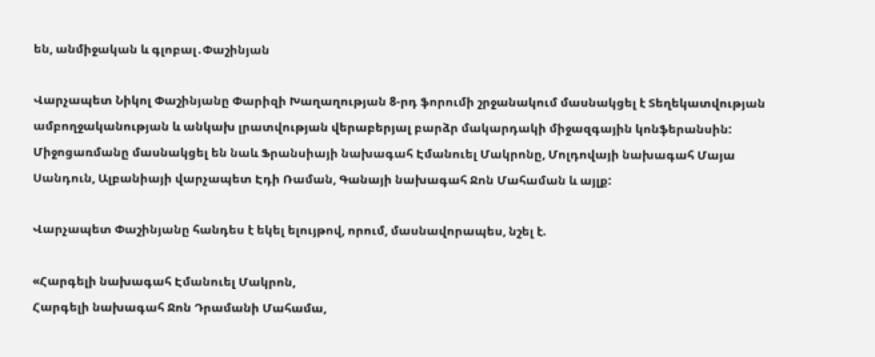են, անմիջական և գլոբալ․Փաշինյան

Վարչապետ Նիկոլ Փաշինյանը Փարիզի Խաղաղության 8-րդ ֆորումի շրջանակում մասնակցել է Տեղեկատվության ամբողջականության և անկախ լրատվության վերաբերյալ բարձր մակարդակի միջազգային կոնֆերանսին: Միջոցառմանը մասնակցել են նաև Ֆրանսիայի նախագահ Էմանուել Մակրոնը, Մոլդովայի նախագահ Մայա Սանդուն, Ալբանիայի վարչապետ Էդի Ռաման, Գանայի նախագահ Ջոն Մահաման և այլք:

Վարչապետ Փաշինյանը հանդես է եկել ելույթով, որում, մասնավորապես, նշել է.

«Հարգելի նախագահ Էմանուել Մակրոն,
Հարգելի նախագահ Ջոն Դրամանի Մահամա,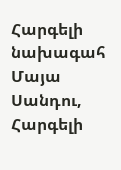Հարգելի նախագահ Մայա Սանդու,
Հարգելի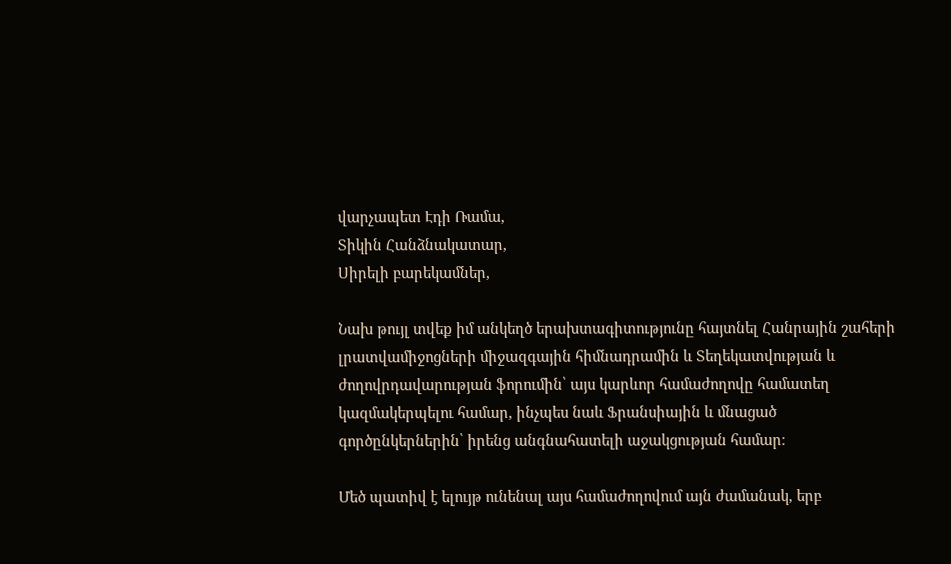վարչապետ Էդի Ռամա,
Տիկին Հանձնակատար,
Սիրելի բարեկամներ,

Նախ թույլ տվեք իմ անկեղծ երախտագիտությունը հայտնել Հանրային շահերի լրատվամիջոցների միջազգային հիմնադրամին և Տեղեկատվության և ժողովրդավարության ֆորումին՝ այս կարևոր համաժողովը համատեղ կազմակերպելու համար, ինչպես նաև Ֆրանսիային և մնացած գործընկերներին՝ իրենց անգնահատելի աջակցության համար։

Մեծ պատիվ է ելույթ ունենալ այս համաժողովում այն ժամանակ, երբ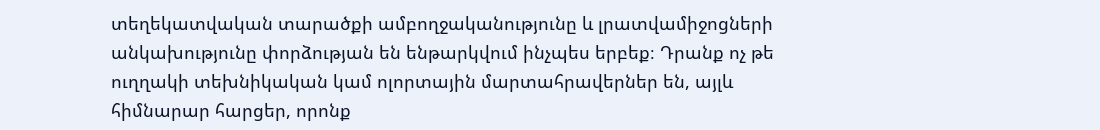տեղեկատվական տարածքի ամբողջականությունը և լրատվամիջոցների անկախությունը փորձության են ենթարկվում ինչպես երբեք։ Դրանք ոչ թե ուղղակի տեխնիկական կամ ոլորտային մարտահրավերներ են, այլև հիմնարար հարցեր, որոնք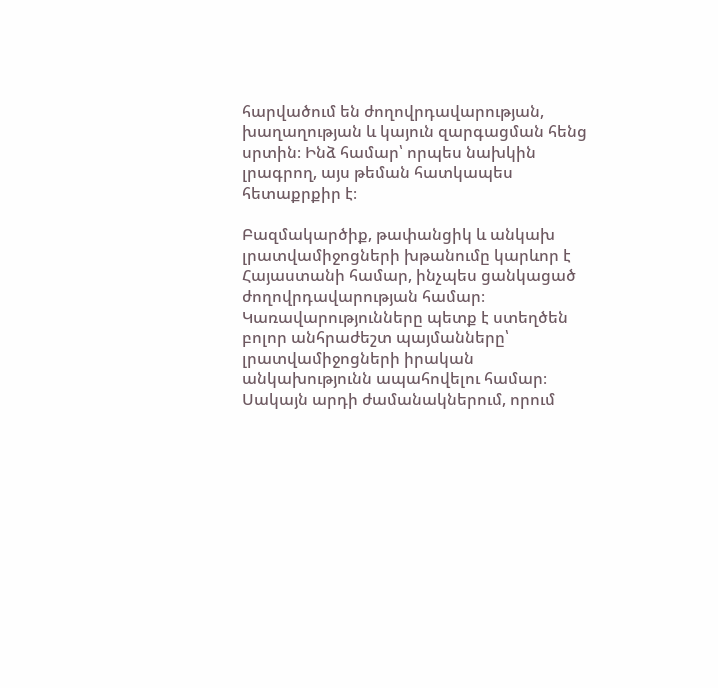հարվածում են ժողովրդավարության, խաղաղության և կայուն զարգացման հենց սրտին։ Ինձ համար՝ որպես նախկին լրագրող, այս թեման հատկապես հետաքրքիր է։

Բազմակարծիք, թափանցիկ և անկախ լրատվամիջոցների խթանումը կարևոր է Հայաստանի համար, ինչպես ցանկացած ժողովրդավարության համար։ Կառավարությունները պետք է ստեղծեն բոլոր անհրաժեշտ պայմանները՝ լրատվամիջոցների իրական անկախությունն ապահովելու համար։ Սակայն արդի ժամանակներում, որում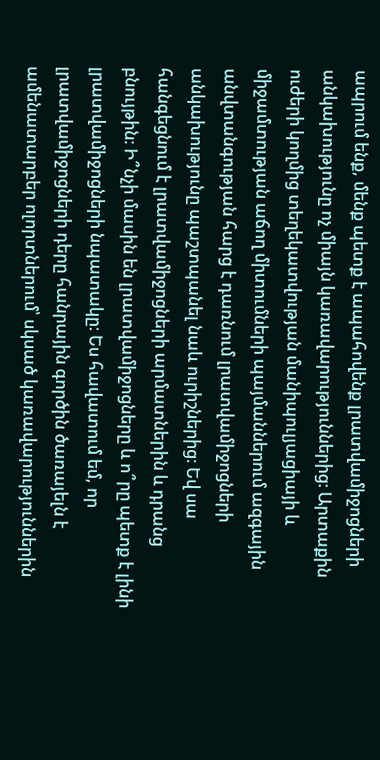ապրում ենք, մենք պետք է ապահովենք լրատվամիջոցների անկախությունը ոչ միայն կառավարություններից։ Արտաքին ուժերի կողմից տեղեկատվության մանիպուլյացիայի և միջամտության աճող միտումների պայմաններում ազգային անվտանգության հարց է դառնում լրատվամիջոցների անկախությունը պաշտպանել նաև ուրիշներից։ Եվ սա հանգեցնում է լրատվամիջոցների արմատներին և դրանց բնույթին։ Ի՞նչի մասին են լրատվամիջոցները և ո՞րը պետք է լինի լրատվամիջոցների նպատակը։ Ես հավատում եմ, որ լրատվամիջոցների դերը հանրային գործին ծառայելն է ամենատարբեր ոլորտներում՝ սկսած կառավարություններին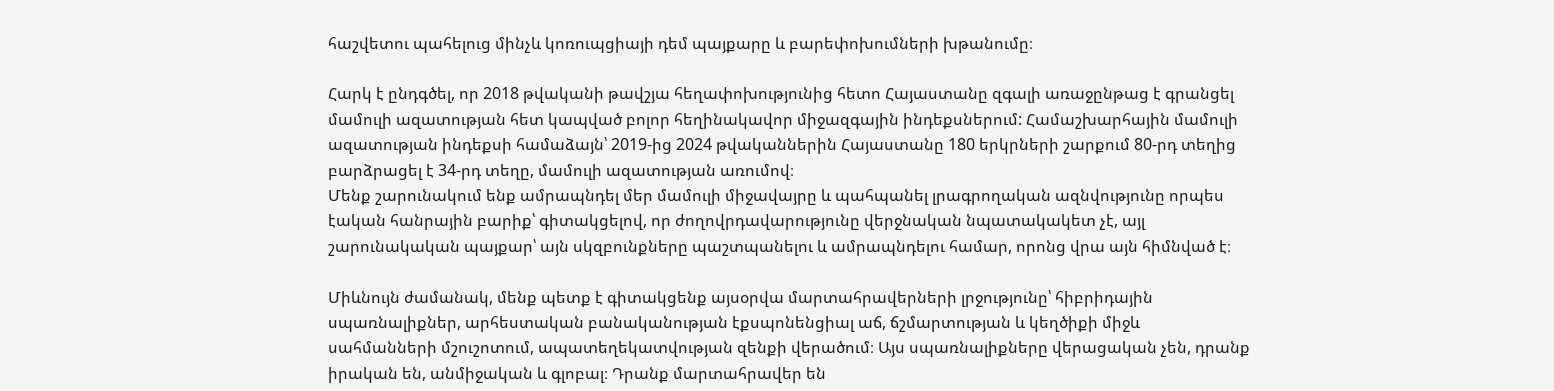հաշվետու պահելուց մինչև կոռուպցիայի դեմ պայքարը և բարեփոխումների խթանումը։

Հարկ է ընդգծել, որ 2018 թվականի թավշյա հեղափոխությունից հետո Հայաստանը զգալի առաջընթաց է գրանցել մամուլի ազատության հետ կապված բոլոր հեղինակավոր միջազգային ինդեքսներում: Համաշխարհային մամուլի ազատության ինդեքսի համաձայն՝ 2019-ից 2024 թվականներին Հայաստանը 180 երկրների շարքում 80-րդ տեղից բարձրացել է 34-րդ տեղը, մամուլի ազատության առումով։
Մենք շարունակում ենք ամրապնդել մեր մամուլի միջավայրը և պահպանել լրագրողական ազնվությունը որպես էական հանրային բարիք՝ գիտակցելով, որ ժողովրդավարությունը վերջնական նպատակակետ չէ, այլ շարունակական պայքար՝ այն սկզբունքները պաշտպանելու և ամրապնդելու համար, որոնց վրա այն հիմնված է։

Միևնույն ժամանակ, մենք պետք է գիտակցենք այսօրվա մարտահրավերների լրջությունը՝ հիբրիդային սպառնալիքներ, արհեստական բանականության էքսպոնենցիալ աճ, ճշմարտության և կեղծիքի միջև սահմանների մշուշոտում, ապատեղեկատվության զենքի վերածում։ Այս սպառնալիքները վերացական չեն, դրանք իրական են, անմիջական և գլոբալ։ Դրանք մարտահրավեր են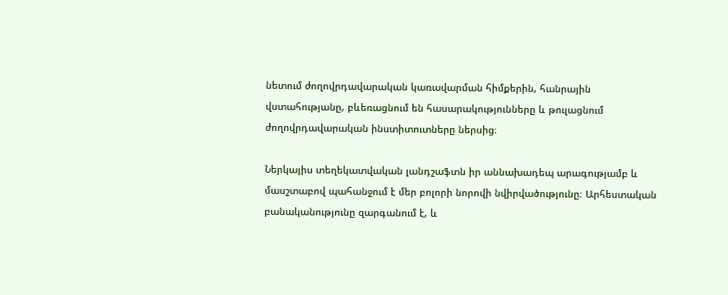նետում ժողովրդավարական կառավարման հիմքերին, հանրային վստահությանը, բևեռացնում են հասարակությունները և թուլացնում ժողովրդավարական ինստիտուտները ներսից։

Ներկայիս տեղեկատվական լանդշաֆտն իր աննախադեպ արագությամբ և մասշտաբով պահանջում է մեր բոլորի նորովի նվիրվածությունը։ Արհեստական բանականությունը զարգանում է, և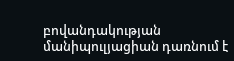բովանդակության մանիպուլյացիան դառնում է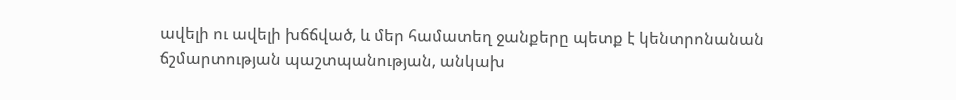ավելի ու ավելի խճճված, և մեր համատեղ ջանքերը պետք է կենտրոնանան ճշմարտության պաշտպանության, անկախ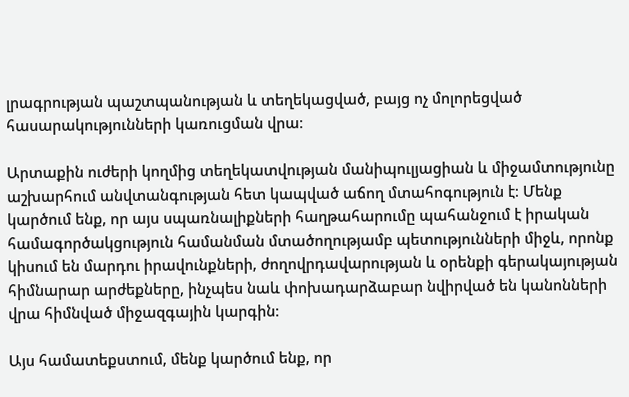լրագրության պաշտպանության և տեղեկացված, բայց ոչ մոլորեցված հասարակությունների կառուցման վրա։

Արտաքին ուժերի կողմից տեղեկատվության մանիպուլյացիան և միջամտությունը աշխարհում անվտանգության հետ կապված աճող մտահոգություն է։ Մենք կարծում ենք, որ այս սպառնալիքների հաղթահարումը պահանջում է իրական համագործակցություն համանման մտածողությամբ պետությունների միջև, որոնք կիսում են մարդու իրավունքների, ժողովրդավարության և օրենքի գերակայության հիմնարար արժեքները, ինչպես նաև փոխադարձաբար նվիրված են կանոնների վրա հիմնված միջազգային կարգին։

Այս համատեքստում, մենք կարծում ենք, որ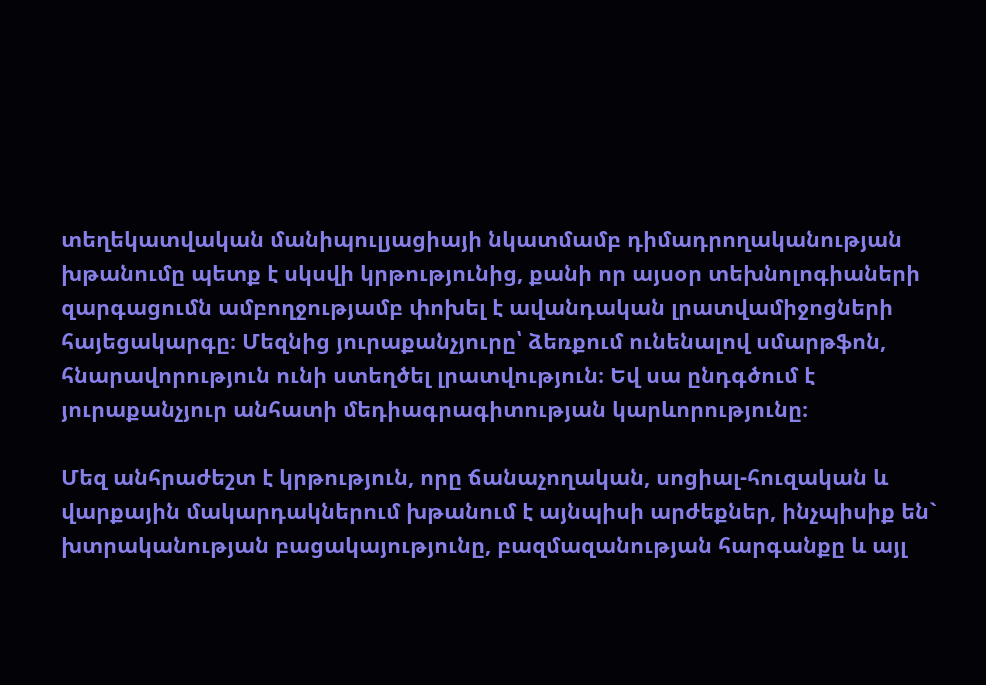տեղեկատվական մանիպուլյացիայի նկատմամբ դիմադրողականության խթանումը պետք է սկսվի կրթությունից, քանի որ այսօր տեխնոլոգիաների զարգացումն ամբողջությամբ փոխել է ավանդական լրատվամիջոցների հայեցակարգը։ Մեզնից յուրաքանչյուրը՝ ձեռքում ունենալով սմարթֆոն, հնարավորություն ունի ստեղծել լրատվություն։ Եվ սա ընդգծում է յուրաքանչյուր անհատի մեդիագրագիտության կարևորությունը։

Մեզ անհրաժեշտ է կրթություն, որը ճանաչողական, սոցիալ-հուզական և վարքային մակարդակներում խթանում է այնպիսի արժեքներ, ինչպիսիք են` խտրականության բացակայությունը, բազմազանության հարգանքը և այլ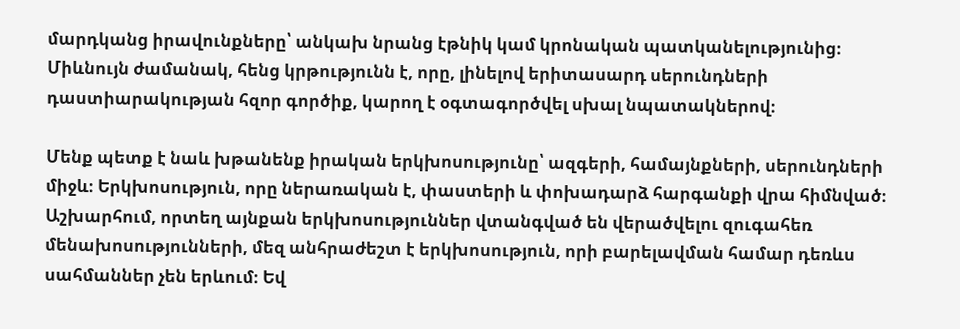մարդկանց իրավունքները՝ անկախ նրանց էթնիկ կամ կրոնական պատկանելությունից։ Միևնույն ժամանակ, հենց կրթությունն է, որը, լինելով երիտասարդ սերունդների դաստիարակության հզոր գործիք, կարող է օգտագործվել սխալ նպատակներով։

Մենք պետք է նաև խթանենք իրական երկխոսությունը՝ ազգերի, համայնքների, սերունդների միջև։ Երկխոսություն, որը ներառական է, փաստերի և փոխադարձ հարգանքի վրա հիմնված։ Աշխարհում, որտեղ այնքան երկխոսություններ վտանգված են վերածվելու զուգահեռ մենախոսությունների, մեզ անհրաժեշտ է երկխոսություն, որի բարելավման համար դեռևս սահմաններ չեն երևում։ Եվ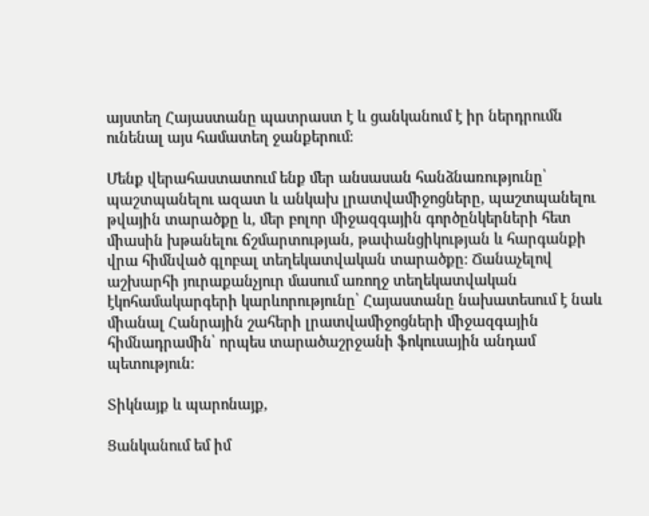այստեղ Հայաստանը պատրաստ է և ցանկանում է իր ներդրումն ունենալ այս համատեղ ջանքերում։

Մենք վերահաստատում ենք մեր անսասան հանձնառությունը՝ պաշտպանելու ազատ և անկախ լրատվամիջոցները, պաշտպանելու թվային տարածքը և, մեր բոլոր միջազգային գործընկերների հետ միասին խթանելու ճշմարտության, թափանցիկության և հարգանքի վրա հիմնված գլոբալ տեղեկատվական տարածքը։ Ճանաչելով աշխարհի յուրաքանչյուր մասում առողջ տեղեկատվական էկոհամակարգերի կարևորությունը՝ Հայաստանը նախատեսում է նաև միանալ Հանրային շահերի լրատվամիջոցների միջազգային հիմնադրամին՝ որպես տարածաշրջանի ֆոկուսային անդամ պետություն։

Տիկնայք և պարոնայք,

Ցանկանում եմ իմ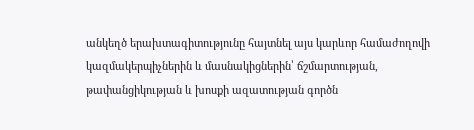անկեղծ երախտագիտությունը հայտնել այս կարևոր համաժողովի կազմակերպիչներին և մասնակիցներին՝ ճշմարտության, թափանցիկության և խոսքի ազատության գործն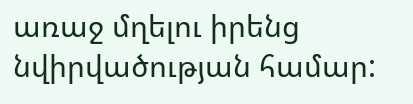առաջ մղելու իրենց նվիրվածության համար: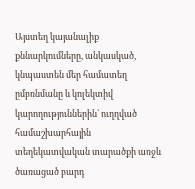Այստեղ կայանալիք քննարկումները, անկասկած, կնպաստեն մեր համատեղ ըմբռնմանը և կոլեկտիվ կարողություններին` ուղղված համաշխարհային տեղեկատվական տարածքի առջև ծառացած բարդ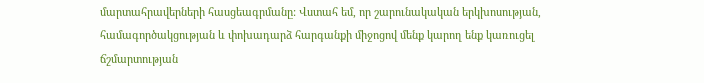մարտահրավերների հասցեագրմանը: Վստահ եմ, որ շարունակական երկխոսության, համագործակցության և փոխադարձ հարգանքի միջոցով մենք կարող ենք կառուցել ճշմարտության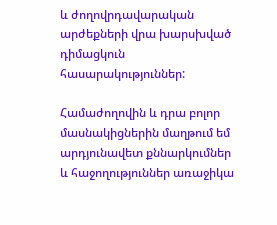և ժողովրդավարական արժեքների վրա խարսխված դիմացկուն հասարակություններ:

Համաժողովին և դրա բոլոր մասնակիցներին մաղթում եմ արդյունավետ քննարկումներ և հաջողություններ առաջիկա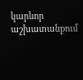կարևոր աշխատանքում